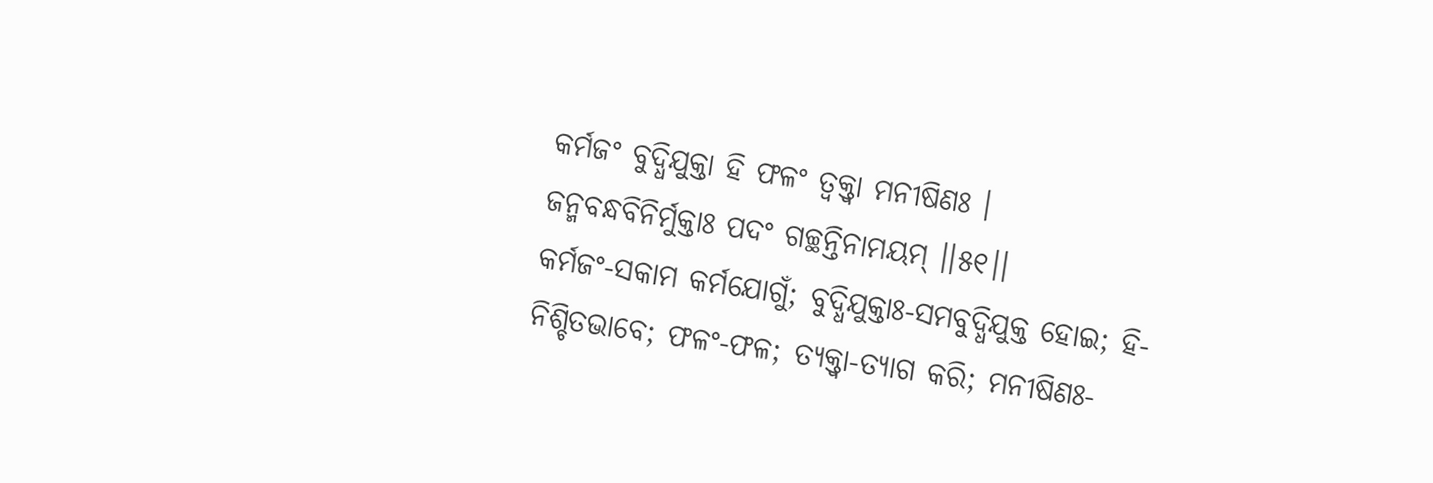କର୍ମଜଂ ବୁଦ୍ଧିଯୁକ୍ତା ହି ଫଳଂ ତ୍ୱକ୍ତ୍ୱା ମନୀଷିଣଃ ।
ଜନ୍ମବନ୍ଧବିନିର୍ମୁକ୍ତାଃ ପଦଂ ଗଚ୍ଛନ୍ତିନାମୟମ୍ ।।୫୧।।
କର୍ମଜଂ-ସକାମ କର୍ମଯୋଗୁଁ; ବୁଦ୍ଧିଯୁକ୍ତାଃ-ସମବୁଦ୍ଧିଯୁକ୍ତ ହୋଇ; ହି-ନିଶ୍ଚିତଭାବେ; ଫଳଂ-ଫଳ; ତ୍ୟକ୍ତ୍ୱା-ତ୍ୟାଗ କରି; ମନୀଷିଣଃ-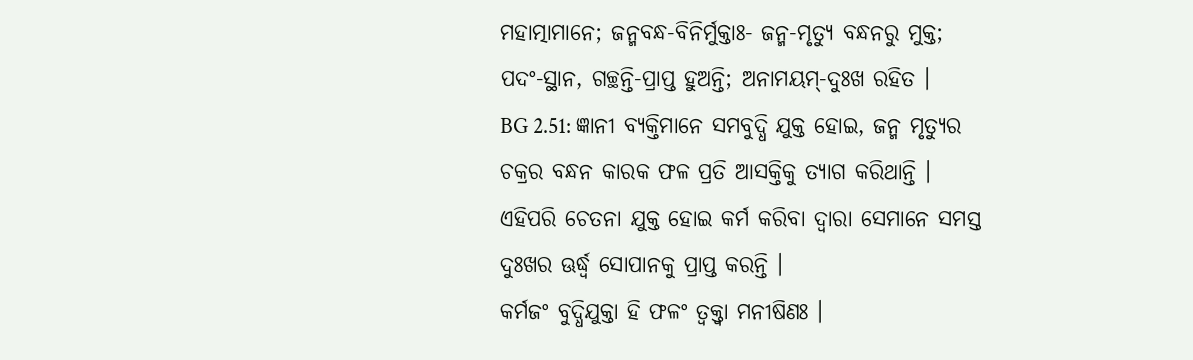ମହାତ୍ମାମାନେ; ଜନ୍ମବନ୍ଧ-ବିନିର୍ମୁକ୍ତାଃ- ଜନ୍ମ-ମୃତ୍ୟୁ ବନ୍ଧନରୁ ମୁକ୍ତ; ପଦଂ-ସ୍ଥାନ, ଗଚ୍ଛନ୍ତି-ପ୍ରାପ୍ତ ହୁଅନ୍ତି; ଅନାମୟମ୍-ଦୁଃଖ ରହିତ ।
BG 2.51: ଜ୍ଞାନୀ ବ୍ୟକ୍ତିମାନେ ସମବୁଦ୍ଧି ଯୁକ୍ତ ହୋଇ, ଜନ୍ମ ମୃତ୍ୟୁର ଚକ୍ରର ବନ୍ଧନ କାରକ ଫଳ ପ୍ରତି ଆସକ୍ତିକୁ ତ୍ୟାଗ କରିଥାନ୍ତି । ଏହିପରି ଚେତନା ଯୁକ୍ତ ହୋଇ କର୍ମ କରିବା ଦ୍ୱାରା ସେମାନେ ସମସ୍ତ ଦୁଃଖର ଊର୍ଦ୍ଧ୍ୱ ସୋପାନକୁ ପ୍ରାପ୍ତ କରନ୍ତି ।
କର୍ମଜଂ ବୁଦ୍ଧିଯୁକ୍ତା ହି ଫଳଂ ତ୍ୱକ୍ତ୍ୱା ମନୀଷିଣଃ ।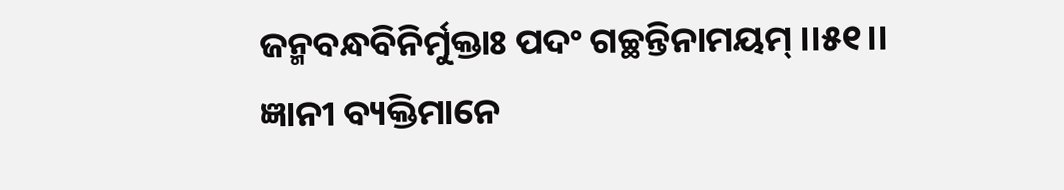ଜନ୍ମବନ୍ଧବିନିର୍ମୁକ୍ତାଃ ପଦଂ ଗଚ୍ଛନ୍ତିନାମୟମ୍ ।।୫୧।।
ଜ୍ଞାନୀ ବ୍ୟକ୍ତିମାନେ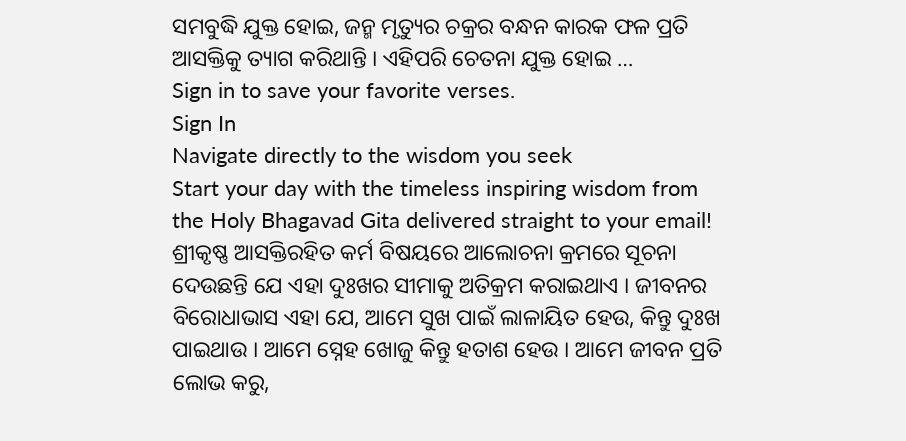ସମବୁଦ୍ଧି ଯୁକ୍ତ ହୋଇ, ଜନ୍ମ ମୃତ୍ୟୁର ଚକ୍ରର ବନ୍ଧନ କାରକ ଫଳ ପ୍ରତି ଆସକ୍ତିକୁ ତ୍ୟାଗ କରିଥାନ୍ତି । ଏହିପରି ଚେତନା ଯୁକ୍ତ ହୋଇ …
Sign in to save your favorite verses.
Sign In
Navigate directly to the wisdom you seek
Start your day with the timeless inspiring wisdom from the Holy Bhagavad Gita delivered straight to your email!
ଶ୍ରୀକୃଷ୍ଣ ଆସକ୍ତିରହିତ କର୍ମ ବିଷୟରେ ଆଲୋଚନା କ୍ରମରେ ସୂଚନା ଦେଉଛନ୍ତି ଯେ ଏହା ଦୁଃଖର ସୀମାକୁ ଅତିକ୍ରମ କରାଇଥାଏ । ଜୀବନର ବିରୋଧାଭାସ ଏହା ଯେ, ଆମେ ସୁଖ ପାଇଁ ଲାଳାୟିତ ହେଉ, କିନ୍ତୁ ଦୁଃଖ ପାଇଥାଉ । ଆମେ ସ୍ନେହ ଖୋଜୁ କିନ୍ତୁ ହତାଶ ହେଉ । ଆମେ ଜୀବନ ପ୍ରତି ଲୋଭ କରୁ,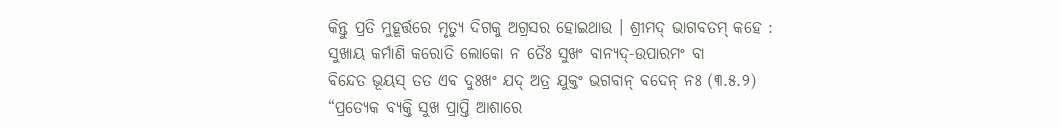କିନ୍ତୁ ପ୍ରତି ମୁହୂର୍ତ୍ତରେ ମୃତ୍ୟୁ ଦିଗକୁ ଅଗ୍ରସର ହୋଇଥାଉ । ଶ୍ରୀମଦ୍ ଭାଗବତମ୍ କହେ :
ସୁଖାୟ କର୍ମାଣି କରୋତି ଲୋକୋ ନ ତୈଃ ସୁଖଂ ବାନ୍ୟଦ୍-ଉପାରମଂ ବା
ବିନ୍ଦେତ ଭୂୟସ୍ ତତ ଏବ ଦୁଃଖଂ ଯଦ୍ ଅତ୍ର ଯୁକ୍ତଂ ଭଗବାନ୍ ବଦେନ୍ ନଃ (୩.୫.୨)
“ପ୍ରତ୍ୟେକ ବ୍ୟକ୍ତି ସୁଖ ପ୍ରାପ୍ତି ଆଶାରେ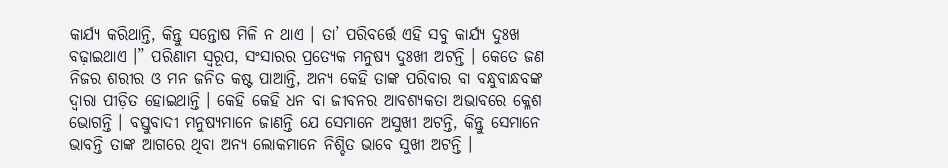କାର୍ଯ୍ୟ କରିଥାନ୍ତି, କିନ୍ତୁ ସନ୍ତୋଷ ମିଳି ନ ଥାଏ । ତା’ ପରିବର୍ତ୍ତେ ଏହି ସବୁ କାର୍ଯ୍ୟ ଦୁଃଖ ବଢ଼ାଇଥାଏ ।” ପରିଣାମ ସ୍ୱରୂପ, ସଂସାରର ପ୍ରତ୍ୟେକ ମନୁଷ୍ୟ ଦୁଃଖୀ ଅଟନ୍ତି । କେତେ ଜଣ ନିଜର ଶରୀର ଓ ମନ ଜନିତ କଷ୍ଟ ପାଆନ୍ତି, ଅନ୍ୟ କେହି ତାଙ୍କ ପରିବାର ବା ବନ୍ଧୁବାନ୍ଧବଙ୍କ ଦ୍ୱାରା ପୀଡ଼ିତ ହୋଇଥାନ୍ତି । କେହି କେହି ଧନ ବା ଜୀବନର ଆବଶ୍ୟକତା ଅଭାବରେ କ୍ଳେଶ ଭୋଗନ୍ତି । ବସ୍ତୁବାଦୀ ମନୁଷ୍ୟମାନେ ଜାଣନ୍ତି ଯେ ସେମାନେ ଅସୁଖୀ ଅଟନ୍ତି, କିନ୍ତୁ ସେମାନେ ଭାବନ୍ତି ତାଙ୍କ ଆଗରେ ଥିବା ଅନ୍ୟ ଲୋକମାନେ ନିଶ୍ଚିତ ଭାବେ ସୁଖୀ ଅଟନ୍ତି ।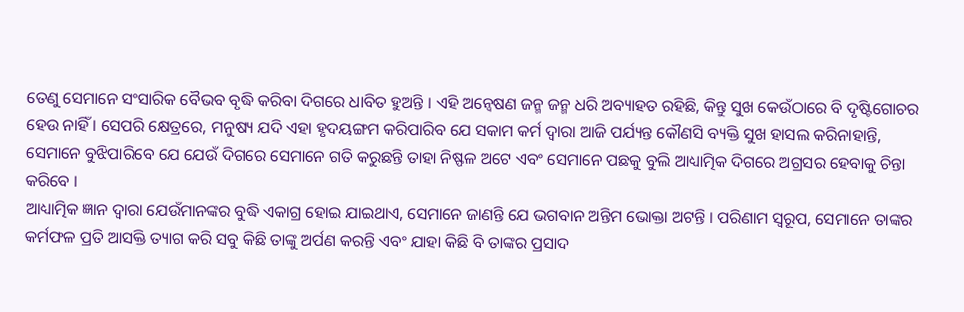ତେଣୁ ସେମାନେ ସଂସାରିକ ବୈଭବ ବୃଦ୍ଧି କରିବା ଦିଗରେ ଧାବିତ ହୁଅନ୍ତି । ଏହି ଅନ୍ୱେଷଣ ଜନ୍ମ ଜନ୍ମ ଧରି ଅବ୍ୟାହତ ରହିଛି, କିନ୍ତୁ ସୁଖ କେଉଁଠାରେ ବି ଦୃଷ୍ଟିଗୋଚର ହେଉ ନାହିଁ । ସେପରି କ୍ଷେତ୍ରରେ, ମନୁଷ୍ୟ ଯଦି ଏହା ହୃଦୟଙ୍ଗମ କରିପାରିବ ଯେ ସକାମ କର୍ମ ଦ୍ୱାରା ଆଜି ପର୍ଯ୍ୟନ୍ତ କୌଣସି ବ୍ୟକ୍ତି ସୁଖ ହାସଲ କରିନାହାନ୍ତି, ସେମାନେ ବୁଝିପାରିବେ ଯେ ଯେଉଁ ଦିଗରେ ସେମାନେ ଗତି କରୁଛନ୍ତି ତାହା ନିଷ୍ଫଳ ଅଟେ ଏବଂ ସେମାନେ ପଛକୁ ବୁଲି ଆଧ୍ୟାତ୍ମିକ ଦିଗରେ ଅଗ୍ରସର ହେବାକୁ ଚିନ୍ତା କରିବେ ।
ଆଧ୍ୟାତ୍ମିକ ଜ୍ଞାନ ଦ୍ୱାରା ଯେଉଁମାନଙ୍କର ବୁଦ୍ଧି ଏକାଗ୍ର ହୋଇ ଯାଇଥାଏ, ସେମାନେ ଜାଣନ୍ତି ଯେ ଭଗବାନ ଅନ୍ତିମ ଭୋକ୍ତା ଅଟନ୍ତି । ପରିଣାମ ସ୍ୱରୂପ, ସେମାନେ ତାଙ୍କର କର୍ମଫଳ ପ୍ରତି ଆସକ୍ତି ତ୍ୟାଗ କରି ସବୁ କିଛି ତାଙ୍କୁ ଅର୍ପଣ କରନ୍ତି ଏବଂ ଯାହା କିଛି ବି ତାଙ୍କର ପ୍ରସାଦ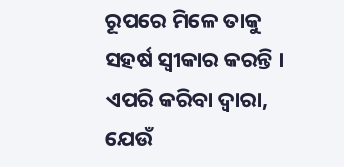ରୂପରେ ମିଳେ ତାକୁ ସହର୍ଷ ସ୍ୱୀକାର କରନ୍ତି । ଏପରି କରିବା ଦ୍ୱାରା, ଯେଉଁ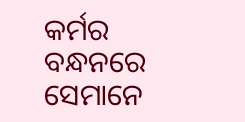କର୍ମର ବନ୍ଧନରେ ସେମାନେ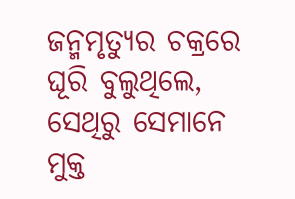ଜନ୍ମମୃତ୍ୟୁର ଚକ୍ରରେ ଘୂରି ବୁଲୁଥିଲେ, ସେଥିରୁ ସେମାନେ ମୁକ୍ତ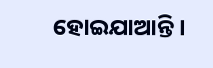ହୋଇଯାଆନ୍ତି ।